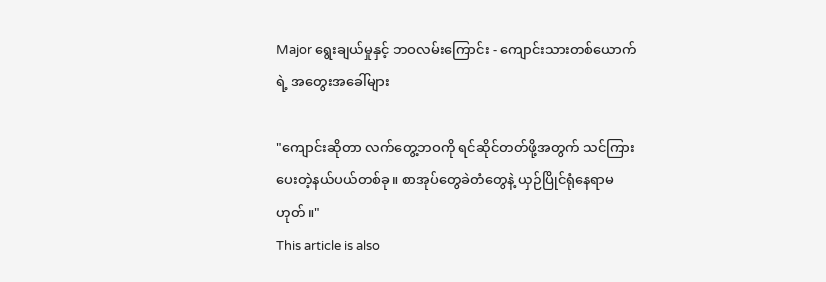Major ရွေးချယ်မှုနှင့် ဘဝလမ်းကြောင်း - ကျောင်းသားတစ်ယောက်ရဲ့ အတွေးအခေါ်များ

"ကျောင်းဆိုတာ လက်တွေ့ဘဝကို ရင်ဆိုင်တတ်ဖို့အတွက် သင်ကြားပေးတဲ့နယ်ပယ်တစ်ခု။ စာအုပ်တွေခဲတံတွေနဲ့ ယှဉ်ပြိုင်ရုံနေရာမဟုတ်။"
This article is also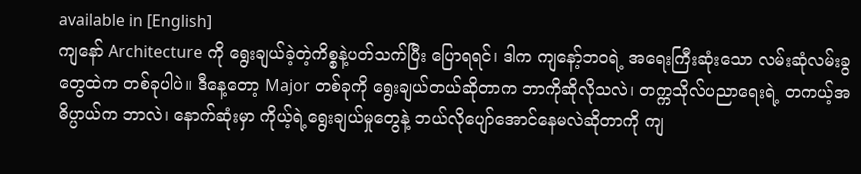available in [English]
ကျနော် Architecture ကို ရွေးချယ်ခဲ့တဲ့ကိစ္စနဲ့ပတ်သက်ပြီး ပြောရရင်၊ ဒါက ကျနော့်ဘဝရဲ့ အရေးကြီးဆုံးသော လမ်းဆုံလမ်းခွတွေထဲက တစ်ခုပါပဲ။ ဒီနေ့တော့ Major တစ်ခုကို ရွေးချယ်တယ်ဆိုတာက ဘာကိုဆိုလိုသလဲ၊ တက္ကသိုလ်ပညာရေးရဲ့ တကယ့်အဓိပ္ပာယ်က ဘာလဲ၊ နောက်ဆုံးမှာ ကိုယ့်ရဲ့ရွေးချယ်မှုတွေနဲ့ ဘယ်လိုပျော်အောင်နေမလဲဆိုတာကို ကျ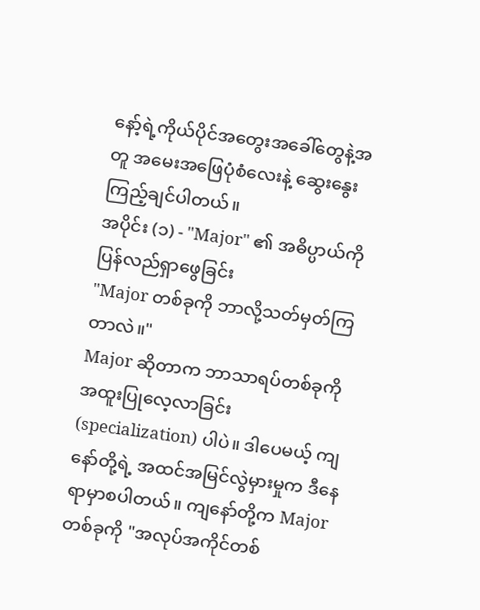နော့်ရဲ့ကိုယ်ပိုင်အတွေးအခေါ်တွေနဲ့အတူ အမေးအဖြေပုံစံလေးနဲ့ ဆွေးနွေးကြည့်ချင်ပါတယ်။
အပိုင်း (၁) - "Major" ၏ အဓိပ္ပာယ်ကို ပြန်လည်ရှာဖွေခြင်း
"Major တစ်ခုကို ဘာလို့သတ်မှတ်ကြတာလဲ။"
Major ဆိုတာက ဘာသာရပ်တစ်ခုကို အထူးပြုလေ့လာခြင်း (specialization) ပါပဲ။ ဒါပေမယ့် ကျနော်တို့ရဲ့ အထင်အမြင်လွဲမှားမှုက ဒီနေရာမှာစပါတယ်။ ကျနော်တို့က Major တစ်ခုကို "အလုပ်အကိုင်တစ်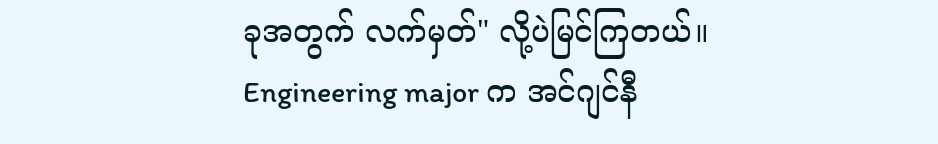ခုအတွက် လက်မှတ်" လို့ပဲမြင်ကြတယ်။ Engineering major က အင်ဂျင်နီ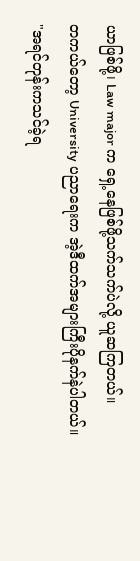ယာဖြစ်ဖို့၊ Law major က ရှေ့နေဖြစ်ဖို့သက်သက်ပဲလို့ ယူဆကြတယ်။
တကယ်တော့ University ပညာရေးက အဲ့ဒီထက်အများကြီးပိုနက်နဲပါတယ်။
"အရင်တုန်းကသင်ခဲ့ရ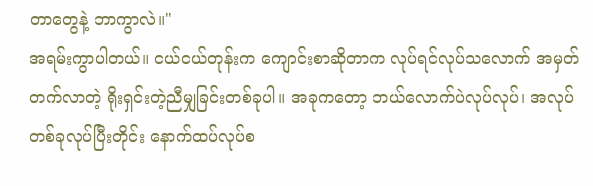တာတွေနဲ့ ဘာကွာလဲ။"
အရမ်းကွာပါတယ်။ ငယ်ငယ်တုန်းက ကျောင်းစာဆိုတာက လုပ်ရင်လုပ်သလောက် အမှတ်တက်လာတဲ့ ရိုးရှင်းတဲ့ညီမျှခြင်းတစ်ခုပါ။ အခုကတော့ ဘယ်လောက်ပဲလုပ်လုပ်၊ အလုပ်တစ်ခုလုပ်ပြီးတိုင်း နောက်ထပ်လုပ်စ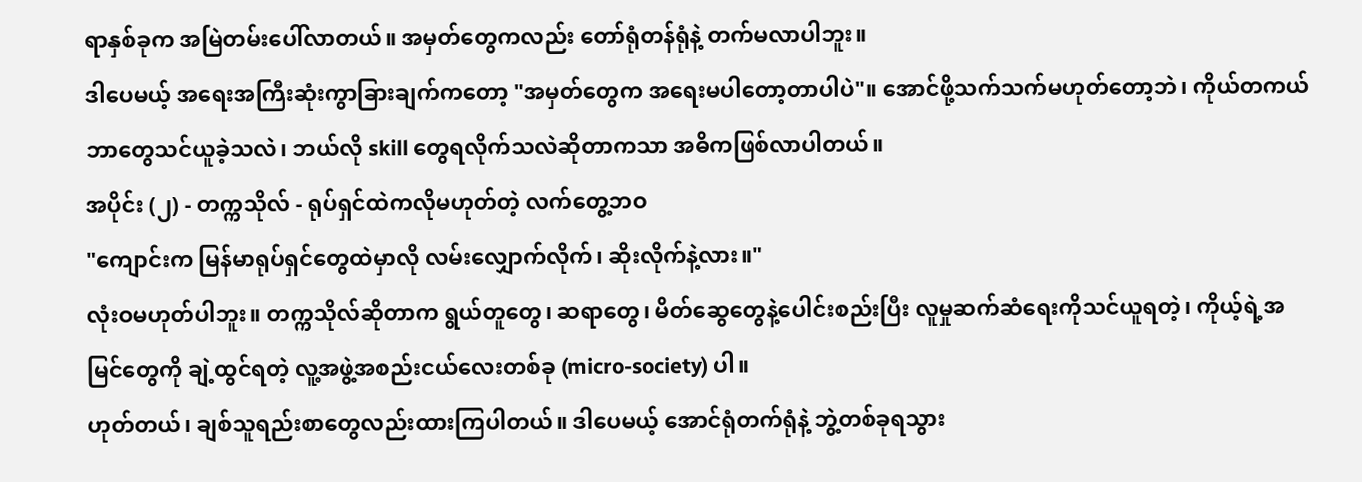ရာနှစ်ခုက အမြဲတမ်းပေါ်လာတယ်။ အမှတ်တွေကလည်း တော်ရုံတန်ရုံနဲ့ တက်မလာပါဘူး။
ဒါပေမယ့် အရေးအကြီးဆုံးကွာခြားချက်ကတော့ "အမှတ်တွေက အရေးမပါတော့တာပါပဲ"။ အောင်ဖို့သက်သက်မဟုတ်တော့ဘဲ၊ ကိုယ်တကယ်ဘာတွေသင်ယူခဲ့သလဲ၊ ဘယ်လို skill တွေရလိုက်သလဲဆိုတာကသာ အဓိကဖြစ်လာပါတယ်။
အပိုင်း (၂) - တက္ကသိုလ် - ရုပ်ရှင်ထဲကလိုမဟုတ်တဲ့ လက်တွေ့ဘဝ
"ကျောင်းက မြန်မာရုပ်ရှင်တွေထဲမှာလို လမ်းလျှောက်လိုက်၊ ဆိုးလိုက်နဲ့လား။"
လုံးဝမဟုတ်ပါဘူး။ တက္ကသိုလ်ဆိုတာက ရွယ်တူတွေ၊ ဆရာတွေ၊ မိတ်ဆွေတွေနဲ့ပေါင်းစည်းပြီး လူမှုဆက်ဆံရေးကိုသင်ယူရတဲ့၊ ကိုယ့်ရဲ့အမြင်တွေကို ချဲ့ထွင်ရတဲ့ လူ့အဖွဲ့အစည်းငယ်လေးတစ်ခု (micro-society) ပါ။
ဟုတ်တယ်၊ ချစ်သူရည်းစာတွေလည်းထားကြပါတယ်။ ဒါပေမယ့် အောင်ရုံတက်ရုံနဲ့ ဘွဲ့တစ်ခုရသွား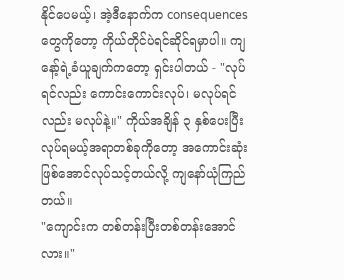နိုင်ပေမယ့်၊ အဲ့ဒီနောက်က consequences တွေကိုတော့ ကိုယ်တိုင်ပဲရင်ဆိုင်ရမှာပါ။ ကျနော့်ရဲ့ခံယူချက်ကတော့ ရှင်းပါတယ် - "လုပ်ရင်လည်း ကောင်းကောင်းလုပ်၊ မလုပ်ရင်လည်း မလုပ်နဲ့။" ကိုယ်အချိန် ၃ နှစ်ပေးပြီးလုပ်ရမယ့်အရာတစ်ခုကိုတော့ အကောင်းဆုံးဖြစ်အောင်လုပ်သင့်တယ်လို့ ကျနော်ယုံကြည်တယ်။
"ကျောင်းက တစ်တန်းပြီးတစ်တန်းအောင်လား။"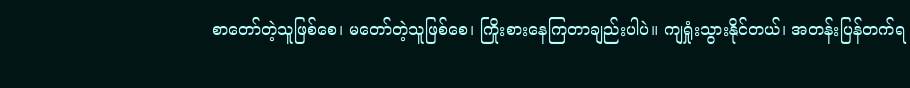စာတော်တဲ့သူဖြစ်စေ၊ မတော်တဲ့သူဖြစ်စေ၊ ကြိုးစားနေကြတာချည်းပါပဲ။ ကျရှုံးသွားနိုင်တယ်၊ အတန်းပြန်တက်ရ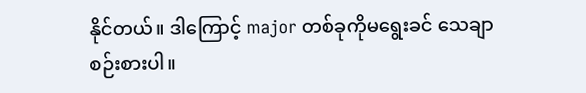နိုင်တယ်။ ဒါကြောင့် major တစ်ခုကိုမရွေးခင် သေချာစဉ်းစားပါ။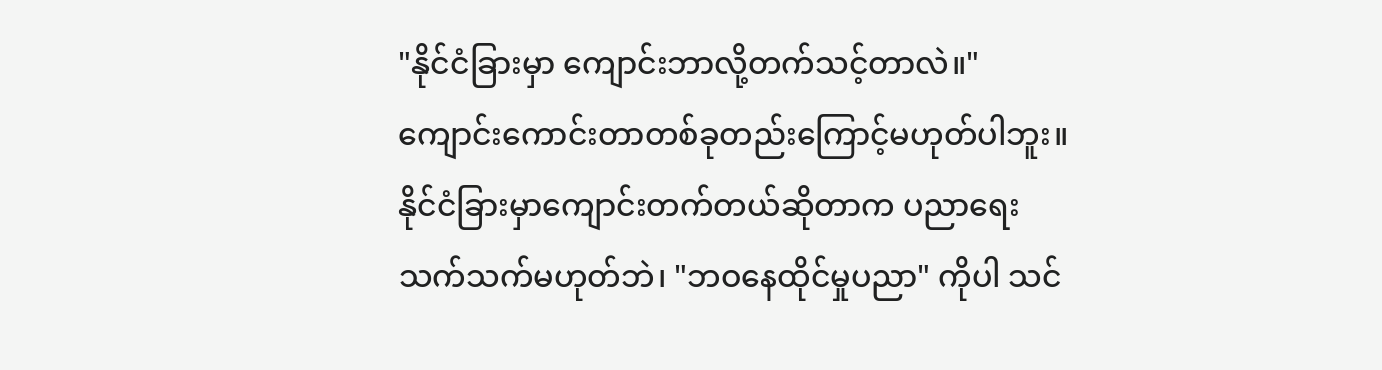"နိုင်ငံခြားမှာ ကျောင်းဘာလို့တက်သင့်တာလဲ။"
ကျောင်းကောင်းတာတစ်ခုတည်းကြောင့်မဟုတ်ပါဘူး။ နိုင်ငံခြားမှာကျောင်းတက်တယ်ဆိုတာက ပညာရေးသက်သက်မဟုတ်ဘဲ၊ "ဘဝနေထိုင်မှုပညာ" ကိုပါ သင်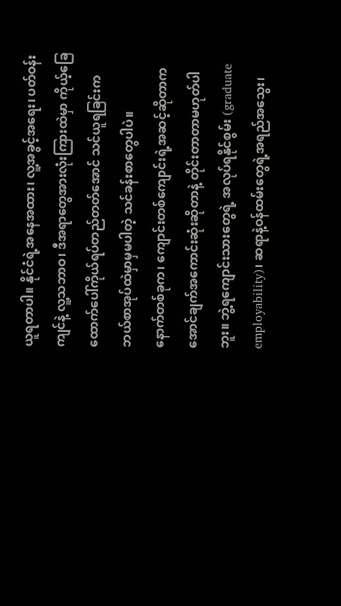ယူရတာပါ။ နိုင်ငံရဲ့အနေအထား၊ လူ့အခွင့်အရေး၊ ပတ်ဝန်းကျင်နဲ့ လူ့သဘာဝ၊ ဒီအရာတွေအားလုံးကြားထဲမှာ ကိုယ့်ခြေထောက်ပေါ်ကိုယ်ရပ်တည်တတ်အောင် သင်ယူရခြင်းက ဘယ်စာအုပ်ထဲမှာမှမပါတဲ့ သင်ခန်းစာတွေပါပဲ။
နောက်တစ်ခုက၊ ကျောင်းတစ်ကျောင်းရဲ့အဆင့်ဆိုတာက အောင်ချက်အကောင်းဆုံးဆိုတာနဲ့ တိုင်းတာတာမဟုတ်ပါဘူး။ ဘွဲ့ရကျောင်းသားတွေရဲ့ အလုပ်ရနိုင်စွမ်း (graduate employability)၊ ဆရာနဲ့ဝန်ထမ်းတွေရဲ့အရည်အသွေး၊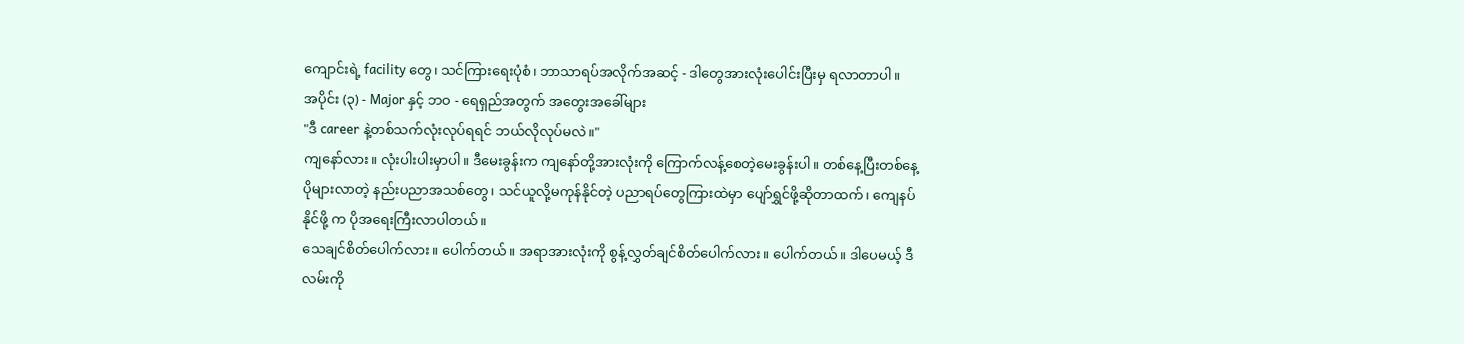ကျောင်းရဲ့ facility တွေ၊ သင်ကြားရေးပုံစံ၊ ဘာသာရပ်အလိုက်အဆင့် - ဒါတွေအားလုံးပေါင်းပြီးမှ ရလာတာပါ။
အပိုင်း (၃) - Major နှင့် ဘဝ - ရေရှည်အတွက် အတွေးအခေါ်များ
"ဒီ career နဲ့တစ်သက်လုံးလုပ်ရရင် ဘယ်လိုလုပ်မလဲ။"
ကျနော်လား။ လုံးပါးပါးမှာပါ။ ဒီမေးခွန်းက ကျနော်တို့အားလုံးကို ကြောက်လန့်စေတဲ့မေးခွန်းပါ။ တစ်နေ့ပြီးတစ်နေ့ ပိုများလာတဲ့ နည်းပညာအသစ်တွေ၊ သင်ယူလို့မကုန်နိုင်တဲ့ ပညာရပ်တွေကြားထဲမှာ ပျော်ရွှင်ဖို့ဆိုတာထက်၊ ကျေနပ်နိုင်ဖို့ က ပိုအရေးကြီးလာပါတယ်။
သေချင်စိတ်ပေါက်လား။ ပေါက်တယ်။ အရာအားလုံးကို စွန့်လွှတ်ချင်စိတ်ပေါက်လား။ ပေါက်တယ်။ ဒါပေမယ့် ဒီလမ်းကို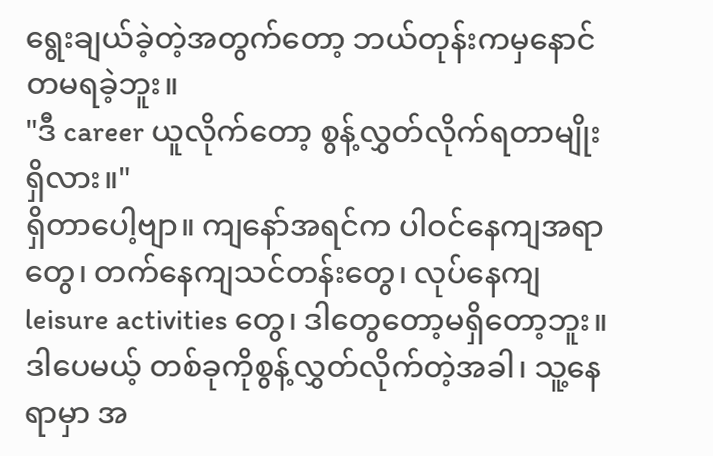ရွေးချယ်ခဲ့တဲ့အတွက်တော့ ဘယ်တုန်းကမှနောင်တမရခဲ့ဘူး။
"ဒီ career ယူလိုက်တော့ စွန့်လွှတ်လိုက်ရတာမျိုးရှိလား။"
ရှိတာပေါ့ဗျာ။ ကျနော်အရင်က ပါဝင်နေကျအရာတွေ၊ တက်နေကျသင်တန်းတွေ၊ လုပ်နေကျ leisure activities တွေ၊ ဒါတွေတော့မရှိတော့ဘူး။ ဒါပေမယ့် တစ်ခုကိုစွန့်လွှတ်လိုက်တဲ့အခါ၊ သူ့နေရာမှာ အ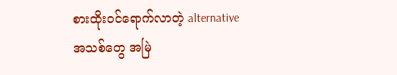စားထိုးဝင်ရောက်လာတဲ့ alternative အသစ်တွေ အမြဲ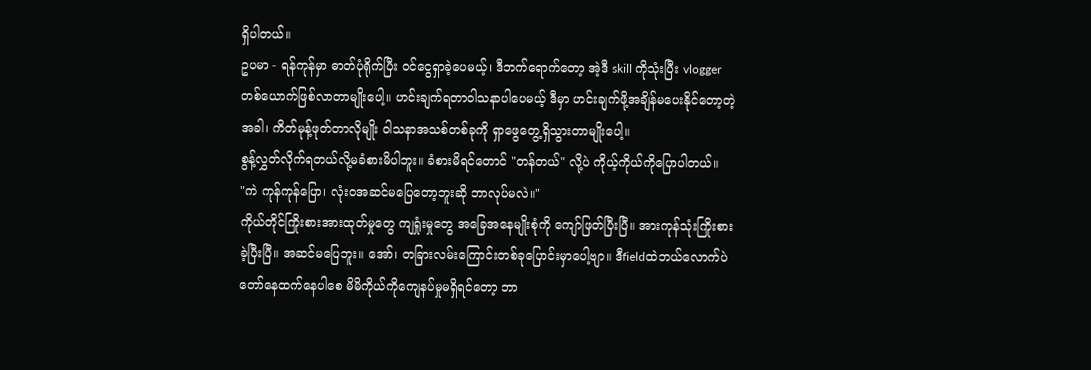ရှိပါတယ်။
ဥပမာ - ရန်ကုန်မှာ ဓာတ်ပုံရိုက်ပြီး ဝင်ငွေရှာခဲ့ပေမယ့်၊ ဒီဘက်ရောက်တော့ အဲ့ဒီ skill ကိုသုံးပြီး vlogger တစ်ယောက်ဖြစ်လာတာမျိုးပေါ့။ ဟင်းချက်ရတာဝါသနာပါပေမယ့် ဒီမှာ ဟင်းချက်ဖို့အချိန်မပေးနိုင်တော့တဲ့အခါ၊ ကိတ်မုန့်ဖုတ်တာလိုမျိုး ဝါသနာအသစ်တစ်ခုကို ရှာဖွေတွေ့ရှိသွားတာမျိုးပေါ့။
စွန့်လွှတ်လိုက်ရတယ်လို့မခံစားမိပါဘူး။ ခံစားမိရင်တောင် "တန်တယ်" လို့ပဲ ကိုယ့်ကိုယ်ကိုပြောပါတယ်။
"ကဲ ကုန်ကုန်ပြော၊ လုံးဝအဆင်မပြေတော့ဘူးဆို ဘာလုပ်မလဲ။"
ကိုယ်တိုင်ကြိုးစားအားထုတ်မှုတွေ ကျရှုံးမှုတွေ အခြေအနေမျိုးစုံကို ကျော်ဖြတ်ပြီးပြီ။ အားကုန်သုံးကြိုးစားခဲ့ပြီးပြီ။ အဆင်မပြေဘူး။ အော်၊ တခြားလမ်းကြောင်းတစ်ခုပြောင်းမှာပေါ့ဗျာ။ ဒီfieldထဲဘယ်လောက်ပဲ တော်နေထက်နေပါစေ မိမိကိုယ်ကိုကျေနပ်မှုမရှိရင်တော့ ဘာ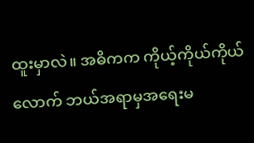ထူးမှာလဲ။ အဓိကက ကိုယ့်ကိုယ်ကိုယ်လောက် ဘယ်အရာမှအရေးမ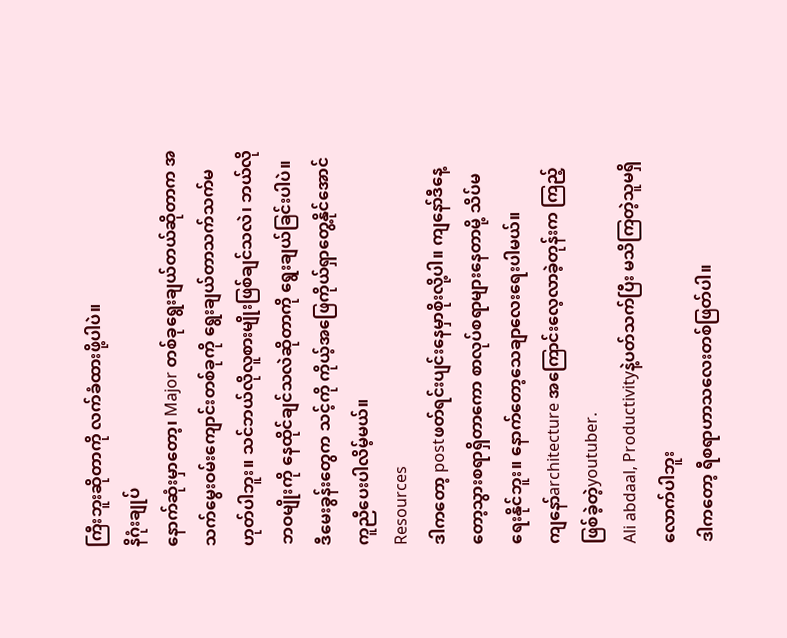ကြီးဘူးဆိုတာကို လက်ခံထားဖို့ပါပဲ။
နိဂုံးချုပ်
နောက်ဆုံးမှာတော့၊ Major တစ်ခုရွေးချယ်တယ်ဆိုတာက အသက်မွေးဝမ်းကျောင်းတစ်ခုကို ရွေးချယ်တာသက်သက်မဟုတ်ပါဘူး။ သင်ဘယ်လိုလူစားမျိုးဖြစ်ချင်သလဲ၊ ဘယ်လိုဘဝမျိုးကို နေထိုင်ချင်သလဲဆိုတာကို ရွေးချယ်ခြင်းပါပဲ။ ဒီမေးခွန်းတွေက သင့်ကို ကိုယ့်အဖြေကိုယ်ရှာတွေ့နိုင်အောင် ကူညီပေးပါလိမ့်မယ်။
Resources
ဒါကတော့ postဖတ်ရင်းပျင်းနေမှာစိုးလို့ပါ။ ကျနော်ဒီနေ့တော့သွားစရာရှိတာကော စာလုပ်စရာများနေတာမို့ သိပ်မရေးနိုင်ဘူး။ နောက်တော့သေချာလေးရေးပါမယ်။
ကျနော်architecture အကြောင်းလေ့လာခဲ့တုန်းက ကြည့်ဖြစ်ခဲ့တဲ့youtuber.
Ali abdaal, Productivityနဲ့ပတ်သက်ပြီး မသိကြတဲ့သူမရှိလောက်ပါဘူး
ဒါကတော့ ရီစရာဟာသလေးတစ်ဖြတ်ပါ။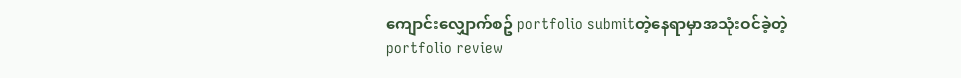ကျောင်းလျှောက်စဥ် portfolio submitတဲ့နေရာမှာအသုံးဝင်ခဲ့တဲ့portfolio review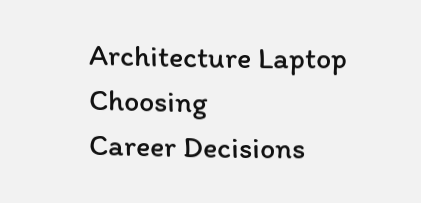Architecture Laptop Choosing
Career Decisions